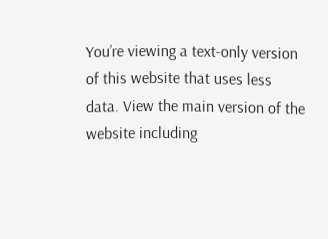You’re viewing a text-only version of this website that uses less data. View the main version of the website including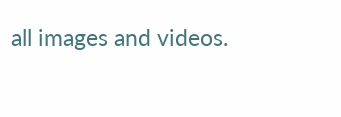all images and videos.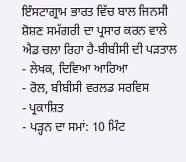ਇੰਸਟਾਗ੍ਰਾਮ ਭਾਰਤ ਵਿੱਚ ਬਾਲ ਜਿਨਸੀ ਸ਼ੋਸ਼ਣ ਸਮੱਗਰੀ ਦਾ ਪ੍ਰਸਾਰ ਕਰਨ ਵਾਲੇ ਐਡ ਚਲਾ ਰਿਹਾ ਹੈ-ਬੀਬੀਸੀ ਦੀ ਪੜਤਾਲ
- ਲੇਖਕ, ਦਿਵਿਆ ਆਰਿਆ
- ਰੋਲ, ਬੀਬੀਸੀ ਵਰਲਡ ਸਰਵਿਸ
- ਪ੍ਰਕਾਸ਼ਿਤ
- ਪੜ੍ਹਨ ਦਾ ਸਮਾਂ: 10 ਮਿੰਟ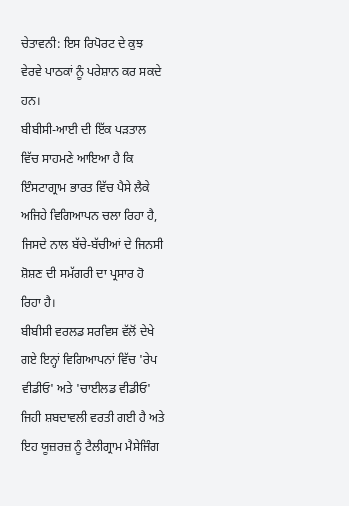ਚੇਤਾਵਨੀ: ਇਸ ਰਿਪੋਰਟ ਦੇ ਕੁਝ ਵੇਰਵੇ ਪਾਠਕਾਂ ਨੂੰ ਪਰੇਸ਼ਾਨ ਕਰ ਸਕਦੇ ਹਨ।
ਬੀਬੀਸੀ-ਆਈ ਦੀ ਇੱਕ ਪੜਤਾਲ ਵਿੱਚ ਸਾਹਮਣੇ ਆਇਆ ਹੈ ਕਿ ਇੰਸਟਾਗ੍ਰਾਮ ਭਾਰਤ ਵਿੱਚ ਪੈਸੇ ਲੈਕੇ ਅਜਿਹੇ ਵਿਗਿਆਪਨ ਚਲਾ ਰਿਹਾ ਹੈ, ਜਿਸਦੇ ਨਾਲ ਬੱਚੇ-ਬੱਚੀਆਂ ਦੇ ਜਿਨਸੀ ਸ਼ੋਸ਼ਣ ਦੀ ਸਮੱਗਰੀ ਦਾ ਪ੍ਰਸਾਰ ਹੋ ਰਿਹਾ ਹੈ।
ਬੀਬੀਸੀ ਵਰਲਡ ਸਰਵਿਸ ਵੱਲੋਂ ਦੇਖੇ ਗਏ ਇਨ੍ਹਾਂ ਵਿਗਿਆਪਨਾਂ ਵਿੱਚ 'ਰੇਪ ਵੀਡੀਓ' ਅਤੇ 'ਚਾਈਲਡ ਵੀਡੀਓ' ਜਿਹੀ ਸ਼ਬਦਾਵਲੀ ਵਰਤੀ ਗਈ ਹੈ ਅਤੇ ਇਹ ਯੂਜ਼ਰਜ਼ ਨੂੰ ਟੈਲੀਗ੍ਰਾਮ ਮੈਸੇਜਿੰਗ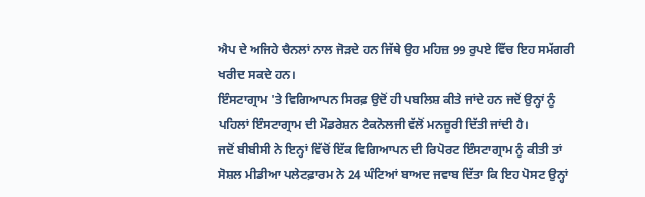ਐਪ ਦੇ ਅਜਿਹੇ ਚੈਨਲਾਂ ਨਾਲ ਜੋੜਦੇ ਹਨ ਜਿੱਥੇ ਉਹ ਮਹਿਜ਼ 99 ਰੁਪਏ ਵਿੱਚ ਇਹ ਸਮੱਗਰੀ ਖਰੀਦ ਸਕਦੇ ਹਨ।
ਇੰਸਟਾਗ੍ਰਾਮ 'ਤੇ ਵਿਗਿਆਪਨ ਸਿਰਫ਼ ਉਦੋਂ ਹੀ ਪਬਲਿਸ਼ ਕੀਤੇ ਜਾਂਦੇ ਹਨ ਜਦੋਂ ਉਨ੍ਹਾਂ ਨੂੰ ਪਹਿਲਾਂ ਇੰਸਟਾਗ੍ਰਾਮ ਦੀ ਮੌਡਰੇਸ਼ਨ ਟੈਕਨੋਲਜੀ ਵੱਲੋਂ ਮਨਜ਼ੂਰੀ ਦਿੱਤੀ ਜਾਂਦੀ ਹੈ।
ਜਦੋਂ ਬੀਬੀਸੀ ਨੇ ਇਨ੍ਹਾਂ ਵਿੱਚੋਂ ਇੱਕ ਵਿਗਿਆਪਨ ਦੀ ਰਿਪੋਰਟ ਇੰਸਟਾਗ੍ਰਾਮ ਨੂੰ ਕੀਤੀ ਤਾਂ ਸੋਸ਼ਲ ਮੀਡੀਆ ਪਲੇਟਫ਼ਾਰਮ ਨੇ 24 ਘੰਟਿਆਂ ਬਾਅਦ ਜਵਾਬ ਦਿੱਤਾ ਕਿ ਇਹ ਪੋਸਟ ਉਨ੍ਹਾਂ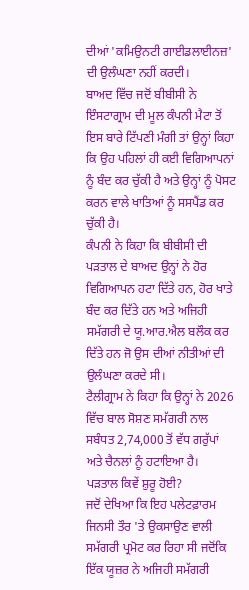ਦੀਆਂ 'ਕਮਿਉਨਟੀ ਗਾਈਡਲਾਈਨਜ਼' ਦੀ ਉਲੰਘਣਾ ਨਹੀਂ ਕਰਦੀ।
ਬਾਅਦ ਵਿੱਚ ਜਦੋਂ ਬੀਬੀਸੀ ਨੇ ਇੰਸਟਾਗ੍ਰਾਮ ਦੀ ਮੂਲ ਕੰਪਨੀ ਮੈਟਾ ਤੋਂ ਇਸ ਬਾਰੇ ਟਿੱਪਣੀ ਮੰਗੀ ਤਾਂ ਉਨ੍ਹਾਂ ਕਿਹਾ ਕਿ ਉਹ ਪਹਿਲਾਂ ਹੀ ਕਈ ਵਿਗਿਆਪਨਾਂ ਨੂੰ ਬੰਦ ਕਰ ਚੁੱਕੀ ਹੈ ਅਤੇ ਉਨ੍ਹਾਂ ਨੂੰ ਪੋਸਟ ਕਰਨ ਵਾਲੇ ਖਾਤਿਆਂ ਨੂੰ ਸਸਪੈਂਡ ਕਰ ਚੁੱਕੀ ਹੈ।
ਕੰਪਨੀ ਨੇ ਕਿਹਾ ਕਿ ਬੀਬੀਸੀ ਦੀ ਪੜਤਾਲ ਦੇ ਬਾਅਦ ਉਨ੍ਹਾਂ ਨੇ ਹੋਰ ਵਿਗਿਆਪਨ ਹਟਾ ਦਿੱਤੇ ਹਨ, ਹੋਰ ਖਾਤੇ ਬੰਦ ਕਰ ਦਿੱਤੇ ਹਨ ਅਤੇ ਅਜਿਹੀ ਸਮੱਗਰੀ ਦੇ ਯੂ.ਆਰ.ਐਲ ਬਲੌਕ ਕਰ ਦਿੱਤੇ ਹਨ ਜੋ ਉਸ ਦੀਆਂ ਨੀਤੀਆਂ ਦੀ ਉਲੰਘਣਾ ਕਰਦੇ ਸੀ।
ਟੈਲੀਗ੍ਰਾਮ ਨੇ ਕਿਹਾ ਕਿ ਉਨ੍ਹਾਂ ਨੇ 2026 ਵਿੱਚ ਬਾਲ ਸੋਸ਼ਣ ਸਮੱਗਰੀ ਨਾਲ ਸਬੰਧਤ 2,74,000 ਤੋਂ ਵੱਧ ਗਰੁੱਪਾਂ ਅਤੇ ਚੈਨਲਾਂ ਨੂੰ ਹਟਾਇਆ ਹੈ।
ਪੜਤਾਲ ਕਿਵੇਂ ਸ਼ੁਰੂ ਹੋਈ?
ਜਦੋਂ ਦੇਖਿਆ ਕਿ ਇਹ ਪਲੇਟਫ਼ਾਰਮ ਜਿਨਸੀ ਤੌਰ 'ਤੇ ਉਕਸਾਉਣ ਵਾਲੀ ਸਮੱਗਰੀ ਪ੍ਰਮੋਟ ਕਰ ਰਿਹਾ ਸੀ ਜਦੋਂਕਿ ਇੱਕ ਯੂਜ਼ਰ ਨੇ ਅਜਿਹੀ ਸਮੱਗਰੀ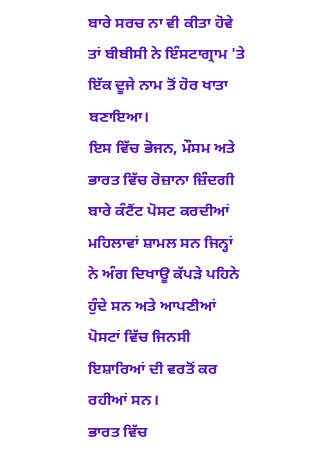ਬਾਰੇ ਸਰਚ ਨਾ ਵੀ ਕੀਤਾ ਹੋਵੇ ਤਾਂ ਬੀਬੀਸੀ ਨੇ ਇੰਸਟਾਗ੍ਰਾਮ 'ਤੇ ਇੱਕ ਦੂਜੇ ਨਾਮ ਤੋਂ ਹੋਰ ਖਾਤਾ ਬਣਾਇਆ।
ਇਸ ਵਿੱਚ ਭੋਜਨ, ਮੌਸਮ ਅਤੇ ਭਾਰਤ ਵਿੱਚ ਰੋਜ਼ਾਨਾ ਜ਼ਿੰਦਗੀ ਬਾਰੇ ਕੰਟੈਂਟ ਪੋਸਟ ਕਰਦੀਆਂ ਮਹਿਲਾਵਾਂ ਸ਼ਾਮਲ ਸਨ ਜਿਨ੍ਹਾਂ ਨੇ ਅੰਗ ਦਿਖਾਊ ਕੱਪੜੇ ਪਹਿਨੇ ਹੁੰਦੇ ਸਨ ਅਤੇ ਆਪਣੀਆਂ ਪੋਸਟਾਂ ਵਿੱਚ ਜਿਨਸੀ ਇਸ਼ਾਰਿਆਂ ਦੀ ਵਰਤੋਂ ਕਰ ਰਹੀਆਂ ਸਨ।
ਭਾਰਤ ਵਿੱਚ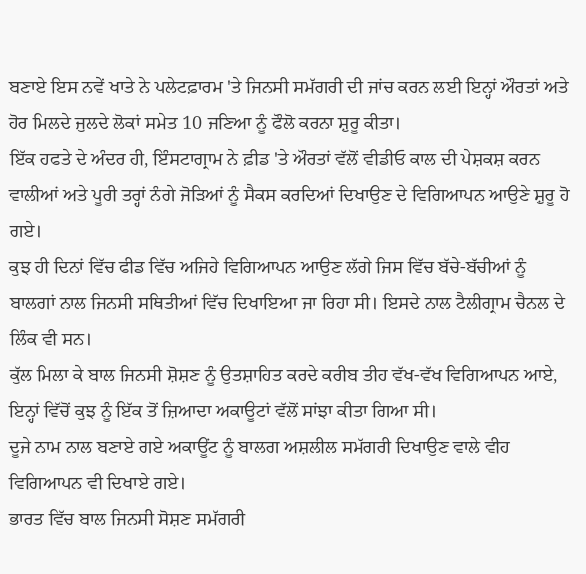ਬਣਾਏ ਇਸ ਨਵੇਂ ਖਾਤੇ ਨੇ ਪਲੇਟਫ਼ਾਰਮ 'ਤੇ ਜਿਨਸੀ ਸਮੱਗਰੀ ਦੀ ਜਾਂਚ ਕਰਨ ਲਈ ਇਨ੍ਹਾਂ ਔਰਤਾਂ ਅਤੇ ਹੋਰ ਮਿਲਦੇ ਜੁਲਦੇ ਲੋਕਾਂ ਸਮੇਤ 10 ਜਣਿਆ ਨੂੰ ਫੌਲੋ ਕਰਨਾ ਸ਼ੁਰੂ ਕੀਤਾ।
ਇੱਕ ਹਫਤੇ ਦੇ ਅੰਦਰ ਹੀ, ਇੰਸਟਾਗ੍ਰਾਮ ਨੇ ਫ਼ੀਡ 'ਤੇ ਔਰਤਾਂ ਵੱਲੋਂ ਵੀਡੀਓ ਕਾਲ ਦੀ ਪੇਸ਼ਕਸ਼ ਕਰਨ ਵਾਲੀਆਂ ਅਤੇ ਪੂਰੀ ਤਰ੍ਹਾਂ ਨੰਗੇ ਜੋੜਿਆਂ ਨੂੰ ਸੈਕਸ ਕਰਦਿਆਂ ਦਿਖਾਉਣ ਦੇ ਵਿਗਿਆਪਨ ਆਉਣੇ ਸ਼ੁਰੂ ਹੋ ਗਏ।
ਕੁਝ ਹੀ ਦਿਨਾਂ ਵਿੱਚ ਫੀਡ ਵਿੱਚ ਅਜਿਹੇ ਵਿਗਿਆਪਨ ਆਉਣ ਲੱਗੇ ਜਿਸ ਵਿੱਚ ਬੱਚੇ-ਬੱਚੀਆਂ ਨੂੰ ਬਾਲਗਾਂ ਨਾਲ ਜਿਨਸੀ ਸਥਿਤੀਆਂ ਵਿੱਚ ਦਿਖਾਇਆ ਜਾ ਰਿਹਾ ਸੀ। ਇਸਦੇ ਨਾਲ ਟੈਲੀਗ੍ਰਾਮ ਚੈਨਲ ਦੇ ਲਿੰਕ ਵੀ ਸਨ।
ਕੁੱਲ ਮਿਲਾ ਕੇ ਬਾਲ ਜਿਨਸੀ ਸ਼ੋਸ਼ਣ ਨੂੰ ਉਤਸ਼ਾਹਿਤ ਕਰਦੇ ਕਰੀਬ ਤੀਹ ਵੱਖ-ਵੱਖ ਵਿਗਿਆਪਨ ਆਏ, ਇਨ੍ਹਾਂ ਵਿੱਚੋਂ ਕੁਝ ਨੂੰ ਇੱਕ ਤੋਂ ਜ਼ਿਆਦਾ ਅਕਾਊਟਾਂ ਵੱਲੋਂ ਸਾਂਝਾ ਕੀਤਾ ਗਿਆ ਸੀ।
ਦੂਜੇ ਨਾਮ ਨਾਲ ਬਣਾਏ ਗਏ ਅਕਾਊਂਟ ਨੂੰ ਬਾਲਗ ਅਸ਼ਲੀਲ ਸਮੱਗਰੀ ਦਿਖਾਉਣ ਵਾਲੇ ਵੀਹ ਵਿਗਿਆਪਨ ਵੀ ਦਿਖਾਏ ਗਏ।
ਭਾਰਤ ਵਿੱਚ ਬਾਲ ਜਿਨਸੀ ਸੋਸ਼ਣ ਸਮੱਗਰੀ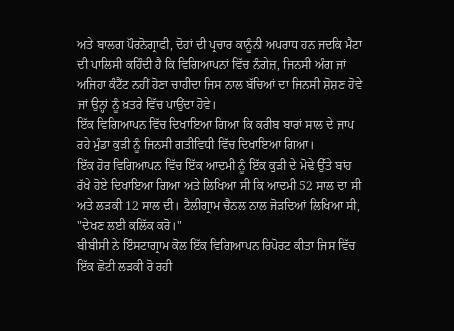ਅਤੇ ਬਾਲਗ ਪੌਰਨੋਗ੍ਰਾਫੀ, ਦੋਹਾਂ ਦੀ ਪ੍ਰਚਾਰ ਕਾਨੂੰਨੀ ਅਪਰਾਧ ਹਨ ਜਦਕਿ ਮੈਟਾ ਦੀ ਪਾਲਿਸੀ ਕਹਿੰਦੀ ਹੈ ਕਿ ਵਿਗਿਆਪਨਾਂ ਵਿੱਚ ਨੰਗੇਜ਼, ਜਿਨਸੀ ਅੰਗ ਜਾਂ ਅਜਿਹਾ ਕੰਟੈਂਟ ਨਹੀਂ ਹੋਣਾ ਚਾਹੀਦਾ ਜਿਸ ਨਾਲ ਬੱਚਿਆਂ ਦਾ ਜਿਨਸੀ ਸ਼ੋਸ਼ਣ ਹੋਵੇ ਜਾਂ ਉਨ੍ਹਾਂ ਨੂੰ ਖ਼ਤਰੇ ਵਿੱਚ ਪਾਉਂਦਾ ਹੋਵੇ।
ਇੱਕ ਵਿਗਿਆਪਨ ਵਿੱਚ ਦਿਖਾਇਆ ਗਿਆ ਕਿ ਕਰੀਬ ਬਾਰਾਂ ਸਾਲ ਦੇ ਜਾਪ ਰਹੇ ਮੁੰਡਾ ਕੁੜੀ ਨੂੰ ਜਿਨਸੀ ਗਤੀਵਿਧੀ ਵਿੱਚ ਦਿਖਾਇਆ ਗਿਆ।
ਇੱਕ ਹੋਰ ਵਿਗਿਆਪਨ ਵਿੱਚ ਇੱਕ ਆਦਮੀ ਨੂੰ ਇੱਕ ਕੁੜੀ ਦੇ ਮੋਢੇ ਉੱਤੇ ਬਾਂਹ ਰੱਖੇ ਹੋਏ ਦਿਖਾਇਆ ਗਿਆ ਅਤੇ ਲਿਖਿਆ ਸੀ ਕਿ ਆਦਮੀ 52 ਸਾਲ ਦਾ ਸੀ ਅਤੇ ਲੜਕੀ 12 ਸਾਲ ਦੀ। ਟੈਲੀਗ੍ਰਾਮ ਚੈਨਲ ਨਾਲ ਜੋੜਦਿਆਂ ਲਿਖਿਆ ਸੀ, "ਦੇਖਣ ਲਈ ਕਲਿੱਕ ਕਰੋ।"
ਬੀਬੀਸੀ ਨੇ ਇੰਸਟਾਗ੍ਰਾਮ ਕੋਲ ਇੱਕ ਵਿਗਿਆਪਨ ਰਿਪੋਰਟ ਕੀਤਾ ਜਿਸ ਵਿੱਚ ਇੱਕ ਛੋਟੀ ਲੜਕੀ ਰੋ ਰਹੀ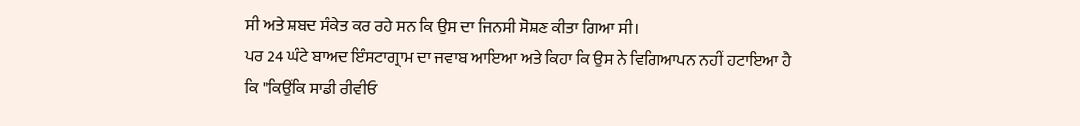ਸੀ ਅਤੇ ਸ਼ਬਦ ਸੰਕੇਤ ਕਰ ਰਹੇ ਸਨ ਕਿ ਉਸ ਦਾ ਜਿਨਸੀ ਸੋਸ਼ਣ ਕੀਤਾ ਗਿਆ ਸੀ।
ਪਰ 24 ਘੰਟੇ ਬਾਅਦ ਇੰਸਟਾਗ੍ਰਾਮ ਦਾ ਜਵਾਬ ਆਇਆ ਅਤੇ ਕਿਹਾ ਕਿ ਉਸ ਨੇ ਵਿਗਿਆਪਨ ਨਹੀਂ ਹਟਾਇਆ ਹੈ ਕਿ "ਕਿਉਂਕਿ ਸਾਡੀ ਰੀਵੀਓ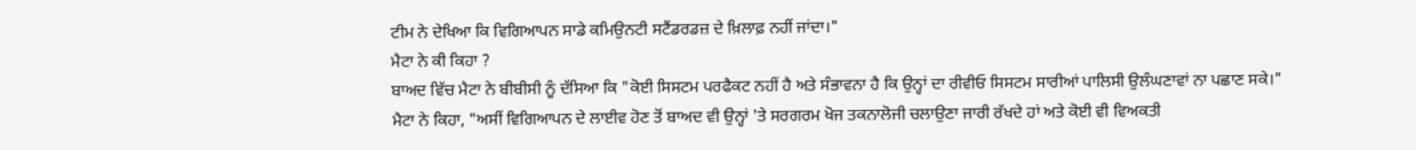ਟੀਮ ਨੇ ਦੇਖਿਆ ਕਿ ਵਿਗਿਆਪਨ ਸਾਡੇ ਕਮਿਉਨਟੀ ਸਟੈਂਡਰਡਜ਼ ਦੇ ਖ਼ਿਲਾਫ਼ ਨਹੀਂ ਜਾਂਦਾ।"
ਮੈਟਾ ਨੇ ਕੀ ਕਿਹਾ ?
ਬਾਅਦ ਵਿੱਚ ਮੈਟਾ ਨੇ ਬੀਬੀਸੀ ਨੂੰ ਦੱਸਿਆ ਕਿ "ਕੋਈ ਸਿਸਟਮ ਪਰਫੈਕਟ ਨਹੀਂ ਹੈ ਅਤੇ ਸੰਭਾਵਨਾ ਹੈ ਕਿ ਉਨ੍ਹਾਂ ਦਾ ਰੀਵੀਓ ਸਿਸਟਮ ਸਾਰੀਆਂ ਪਾਲਿਸੀ ਉਲੰਘਣਾਵਾਂ ਨਾ ਪਛਾਣ ਸਕੇ।"
ਮੈਟਾ ਨੇ ਕਿਹਾ, "ਅਸੀਂ ਵਿਗਿਆਪਨ ਦੇ ਲਾਈਵ ਹੋਣ ਤੋਂ ਬਾਅਦ ਵੀ ਉਨ੍ਹਾਂ 'ਤੇ ਸਰਗਰਮ ਖੋਜ ਤਕਨਾਲੋਜੀ ਚਲਾਉਣਾ ਜਾਰੀ ਰੱਖਦੇ ਹਾਂ ਅਤੇ ਕੋਈ ਵੀ ਵਿਅਕਤੀ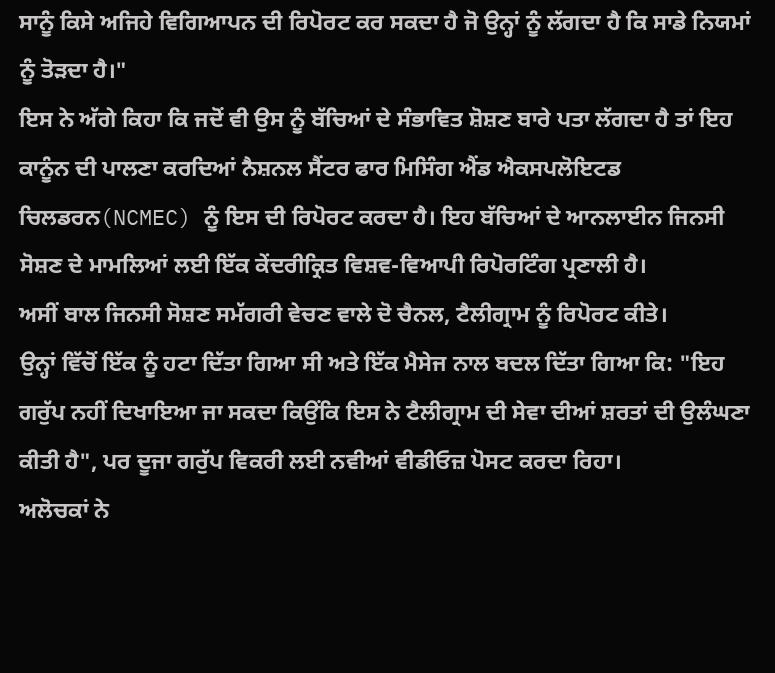ਸਾਨੂੰ ਕਿਸੇ ਅਜਿਹੇ ਵਿਗਿਆਪਨ ਦੀ ਰਿਪੋਰਟ ਕਰ ਸਕਦਾ ਹੈ ਜੋ ਉਨ੍ਹਾਂ ਨੂੰ ਲੱਗਦਾ ਹੈ ਕਿ ਸਾਡੇ ਨਿਯਮਾਂ ਨੂੰ ਤੋੜਦਾ ਹੈ।"
ਇਸ ਨੇ ਅੱਗੇ ਕਿਹਾ ਕਿ ਜਦੋਂ ਵੀ ਉਸ ਨੂੰ ਬੱਚਿਆਂ ਦੇ ਸੰਭਾਵਿਤ ਸ਼ੋਸ਼ਣ ਬਾਰੇ ਪਤਾ ਲੱਗਦਾ ਹੈ ਤਾਂ ਇਹ ਕਾਨੂੰਨ ਦੀ ਪਾਲਣਾ ਕਰਦਿਆਂ ਨੈਸ਼ਨਲ ਸੈਂਟਰ ਫਾਰ ਮਿਸਿੰਗ ਐਂਡ ਐਕਸਪਲੋਇਟਡ ਚਿਲਡਰਨ(NCMEC) ਨੂੰ ਇਸ ਦੀ ਰਿਪੋਰਟ ਕਰਦਾ ਹੈ। ਇਹ ਬੱਚਿਆਂ ਦੇ ਆਨਲਾਈਨ ਜਿਨਸੀ ਸੋਸ਼ਣ ਦੇ ਮਾਮਲਿਆਂ ਲਈ ਇੱਕ ਕੇਂਦਰੀਕ੍ਰਿਤ ਵਿਸ਼ਵ-ਵਿਆਪੀ ਰਿਪੋਰਟਿੰਗ ਪ੍ਰਣਾਲੀ ਹੈ।
ਅਸੀਂ ਬਾਲ ਜਿਨਸੀ ਸੋਸ਼ਣ ਸਮੱਗਰੀ ਵੇਚਣ ਵਾਲੇ ਦੋ ਚੈਨਲ, ਟੈਲੀਗ੍ਰਾਮ ਨੂੰ ਰਿਪੋਰਟ ਕੀਤੇ।
ਉਨ੍ਹਾਂ ਵਿੱਚੋਂ ਇੱਕ ਨੂੰ ਹਟਾ ਦਿੱਤਾ ਗਿਆ ਸੀ ਅਤੇ ਇੱਕ ਮੈਸੇਜ ਨਾਲ ਬਦਲ ਦਿੱਤਾ ਗਿਆ ਕਿ: "ਇਹ ਗਰੁੱਪ ਨਹੀਂ ਦਿਖਾਇਆ ਜਾ ਸਕਦਾ ਕਿਉਂਕਿ ਇਸ ਨੇ ਟੈਲੀਗ੍ਰਾਮ ਦੀ ਸੇਵਾ ਦੀਆਂ ਸ਼ਰਤਾਂ ਦੀ ਉਲੰਘਣਾ ਕੀਤੀ ਹੈ", ਪਰ ਦੂਜਾ ਗਰੁੱਪ ਵਿਕਰੀ ਲਈ ਨਵੀਆਂ ਵੀਡੀਓਜ਼ ਪੋਸਟ ਕਰਦਾ ਰਿਹਾ।
ਅਲੋਚਕਾਂ ਨੇ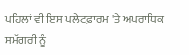ਪਹਿਲਾਂ ਵੀ ਇਸ ਪਲੇਟਫ਼ਾਰਮ 'ਤੇ ਅਪਰਾਧਿਕ ਸਮੱਗਰੀ ਨੂੰ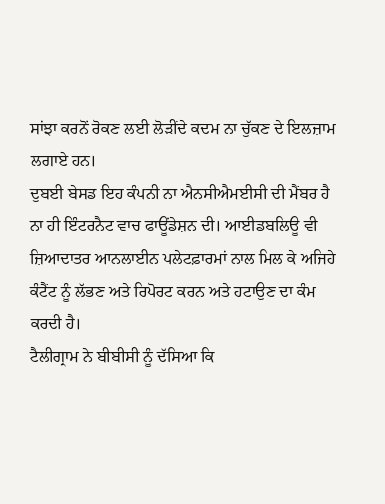ਸਾਂਝਾ ਕਰਨੋਂ ਰੋਕਣ ਲਈ ਲੋੜੀਂਦੇ ਕਦਮ ਨਾ ਚੁੱਕਣ ਦੇ ਇਲਜ਼ਾਮ ਲਗਾਏ ਹਨ।
ਦੁਬਈ ਬੇਸਡ ਇਹ ਕੰਪਨੀ ਨਾ ਐਨਸੀਐਮਈਸੀ ਦੀ ਮੈਂਬਰ ਹੈ ਨਾ ਹੀ ਇੰਟਰਨੈਟ ਵਾਚ ਫਾਊਂਡੇਸ਼ਨ ਦੀ। ਆਈਡਬਲਿਊ ਵੀ ਜ਼ਿਆਦਾਤਰ ਆਨਲਾਈਨ ਪਲੇਟਫ਼ਾਰਮਾਂ ਨਾਲ ਮਿਲ ਕੇ ਅਜਿਹੇ ਕੰਟੈਂਟ ਨੂੰ ਲੱਭਣ ਅਤੇ ਰਿਪੋਰਟ ਕਰਨ ਅਤੇ ਹਟਾਉਣ ਦਾ ਕੰਮ ਕਰਦੀ ਹੈ।
ਟੈਲੀਗ੍ਰਾਮ ਨੇ ਬੀਬੀਸੀ ਨੂੰ ਦੱਸਿਆ ਕਿ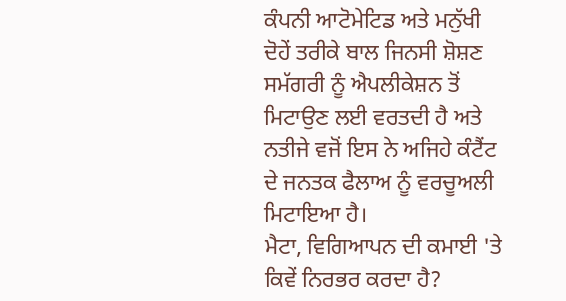ਕੰਪਨੀ ਆਟੋਮੇਟਿਡ ਅਤੇ ਮਨੁੱਖੀ ਦੋਹੇਂ ਤਰੀਕੇ ਬਾਲ ਜਿਨਸੀ ਸ਼ੋਸ਼ਣ ਸਮੱਗਰੀ ਨੂੰ ਐਪਲੀਕੇਸ਼ਨ ਤੋਂ ਮਿਟਾਉਣ ਲਈ ਵਰਤਦੀ ਹੈ ਅਤੇ ਨਤੀਜੇ ਵਜੋਂ ਇਸ ਨੇ ਅਜਿਹੇ ਕੰਟੈਂਟ ਦੇ ਜਨਤਕ ਫੈਲਾਅ ਨੂੰ ਵਰਚੂਅਲੀ ਮਿਟਾਇਆ ਹੈ।
ਮੈਟਾ, ਵਿਗਿਆਪਨ ਦੀ ਕਮਾਈ 'ਤੇ ਕਿਵੇਂ ਨਿਰਭਰ ਕਰਦਾ ਹੈ?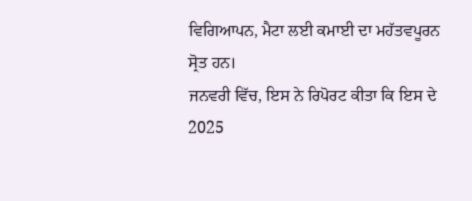ਵਿਗਿਆਪਨ, ਮੈਟਾ ਲਈ ਕਮਾਈ ਦਾ ਮਹੱਤਵਪੂਰਨ ਸ੍ਰੋਤ ਹਨ।
ਜਨਵਰੀ ਵਿੱਚ, ਇਸ ਨੇ ਰਿਪੋਰਟ ਕੀਤਾ ਕਿ ਇਸ ਦੇ 2025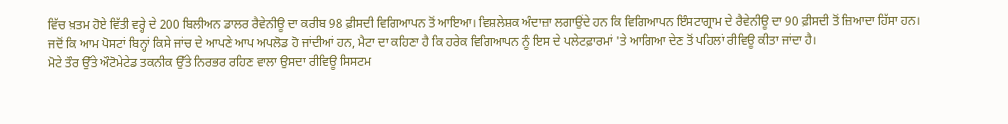ਵਿੱਚ ਖ਼ਤਮ ਹੋਏ ਵਿੱਤੀ ਵਰ੍ਹੇ ਦੇ 200 ਬਿਲੀਅਨ ਡਾਲਰ ਰੈਵੇਨੀਊ ਦਾ ਕਰੀਬ 98 ਫ਼ੀਸਦੀ ਵਿਗਿਆਪਨ ਤੋਂ ਆਇਆ। ਵਿਸ਼ਲੇਸ਼ਕ ਅੰਦਾਜ਼ਾ ਲਗਾਉਂਦੇ ਹਨ ਕਿ ਵਿਗਿਆਪਨ ਇੰਸਟਾਗ੍ਰਾਮ ਦੇ ਰੈਵੇਨੀਊ ਦਾ 90 ਫ਼ੀਸਦੀ ਤੋਂ ਜ਼ਿਆਦਾ ਹਿੱਸਾ ਹਨ।
ਜਦੋਂ ਕਿ ਆਮ ਪੋਸਟਾਂ ਬਿਨ੍ਹਾਂ ਕਿਸੇ ਜਾਂਚ ਦੇ ਆਪਣੇ ਆਪ ਅਪਲੋਡ ਹੋ ਜਾਂਦੀਆਂ ਹਨ, ਮੈਟਾ ਦਾ ਕਹਿਣਾ ਹੈ ਕਿ ਹਰੇਕ ਵਿਗਿਆਪਨ ਨੂੰ ਇਸ ਦੇ ਪਲੇਟਫ਼ਾਰਮਾਂ 'ਤੇ ਆਗਿਆ ਦੇਣ ਤੋਂ ਪਹਿਲਾਂ ਰੀਵਿਊ ਕੀਤਾ ਜਾਂਦਾ ਹੈ।
ਮੋਟੇ ਤੌਰ ਉੱਤੇ ਔਟੋਮੇਟੇਡ ਤਕਨੀਕ ਉੱਤੇ ਨਿਰਭਰ ਰਹਿਣ ਵਾਲਾ ਉਸਦਾ ਰੀਵਿਊ ਸਿਸਟਮ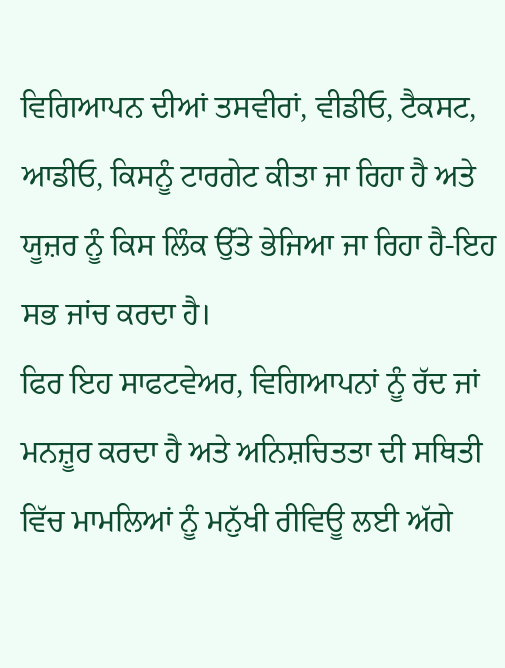ਵਿਗਿਆਪਨ ਦੀਆਂ ਤਸਵੀਰਾਂ, ਵੀਡੀਓ, ਟੈਕਸਟ, ਆਡੀਓ, ਕਿਸਨੂੰ ਟਾਰਗੇਟ ਕੀਤਾ ਜਾ ਰਿਹਾ ਹੈ ਅਤੇ ਯੂਜ਼ਰ ਨੂੰ ਕਿਸ ਲਿੰਕ ਉੱਤੇ ਭੇਜਿਆ ਜਾ ਰਿਹਾ ਹੈ-ਇਹ ਸਭ ਜਾਂਚ ਕਰਦਾ ਹੈ।
ਫਿਰ ਇਹ ਸਾਫਟਵੇਅਰ, ਵਿਗਿਆਪਨਾਂ ਨੂੰ ਰੱਦ ਜਾਂ ਮਨਜ਼ੂਰ ਕਰਦਾ ਹੈ ਅਤੇ ਅਨਿਸ਼ਚਿਤਤਾ ਦੀ ਸਥਿਤੀ ਵਿੱਚ ਮਾਮਲਿਆਂ ਨੂੰ ਮਨੁੱਖੀ ਰੀਵਿਊ ਲਈ ਅੱਗੇ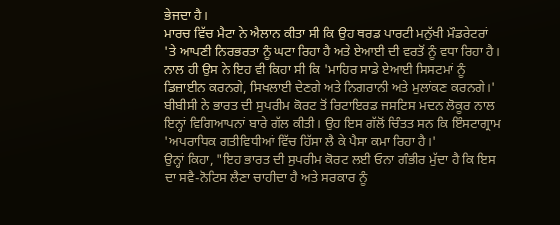ਭੇਜਦਾ ਹੈ।
ਮਾਰਚ ਵਿੱਚ ਮੈਟਾ ਨੇ ਐਲਾਨ ਕੀਤਾ ਸੀ ਕਿ ਉਹ ਥਰਡ ਪਾਰਟੀ ਮਨੁੱਖੀ ਮੌਡਰੇਟਰਾਂ 'ਤੇ ਆਪਣੀ ਨਿਰਭਰਤਾ ਨੂੰ ਘਟਾ ਰਿਹਾ ਹੈ ਅਤੇ ਏਆਈ ਦੀ ਵਰਤੋਂ ਨੂੰ ਵਧਾ ਰਿਹਾ ਹੈ। ਨਾਲ ਹੀ ਉਸ ਨੇ ਇਹ ਵੀ ਕਿਹਾ ਸੀ ਕਿ 'ਮਾਹਿਰ ਸਾਡੇ ਏਆਈ ਸਿਸਟਮਾਂ ਨੂੰ ਡਿਜ਼ਾਈਨ ਕਰਨਗੇ, ਸਿਖਲਾਈ ਦੇਣਗੇ ਅਤੇ ਨਿਗਰਾਨੀ ਅਤੇ ਮੁਲਾਂਕਣ ਕਰਨਗੇ।'
ਬੀਬੀਸੀ ਨੇ ਭਾਰਤ ਦੀ ਸੁਪਰੀਮ ਕੋਰਟ ਤੋਂ ਰਿਟਾਇਰਡ ਜਸਟਿਸ ਮਦਨ ਲੋਕੂਰ ਨਾਲ ਇਨ੍ਹਾਂ ਵਿਗਿਆਪਨਾਂ ਬਾਰੇ ਗੱਲ ਕੀਤੀ। ਉਹ ਇਸ ਗੱਲੋਂ ਚਿੰਤਤ ਸਨ ਕਿ ਇੰਸਟਾਗ੍ਰਾਮ 'ਅਪਰਾਧਿਕ ਗਤੀਵਿਧੀਆਂ ਵਿੱਚ ਹਿੱਸਾ ਲੈ ਕੇ ਪੈਸਾ ਕਮਾ ਰਿਹਾ ਹੈ।'
ਉਨ੍ਹਾਂ ਕਿਹਾ, "ਇਹ ਭਾਰਤ ਦੀ ਸੁਪਰੀਮ ਕੋਰਟ ਲਈ ਓਨਾ ਗੰਭੀਰ ਮੁੱਦਾ ਹੈ ਕਿ ਇਸ ਦਾ ਸਵੈ-ਨੋਟਿਸ ਲੈਣਾ ਚਾਹੀਦਾ ਹੈ ਅਤੇ ਸਰਕਾਰ ਨੂੰ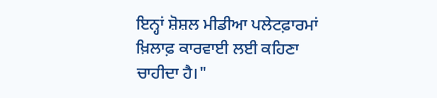ਇਨ੍ਹਾਂ ਸ਼ੋਸ਼ਲ ਮੀਡੀਆ ਪਲੇਟਫ਼ਾਰਮਾਂ ਖ਼ਿਲਾਫ਼ ਕਾਰਵਾਈ ਲਈ ਕਹਿਣਾ ਚਾਹੀਦਾ ਹੈ।"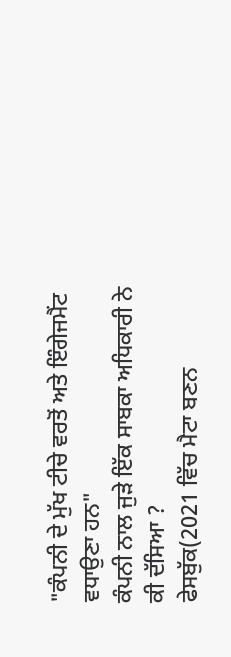"ਕੰਪਨੀ ਦੇ ਮੁੱਖ ਟੀਚੇ ਵਰਤੋਂ ਅਤੇ ਇੰਗੇਜਮੈਂਟ ਵਧਾਉਣਾ ਹਨ"
ਕੰਪਨੀ ਨਾਲ ਜੁੜੇ ਇੱਕ ਸਾਬਕਾ ਅਧਿਕਾਰੀ ਨੇ ਕੀ ਦੱਸਿਆ ?
ਫੇਸਬੁੱਕ(2021 ਵਿੱਚ ਮੈਟਾ ਬਣਨ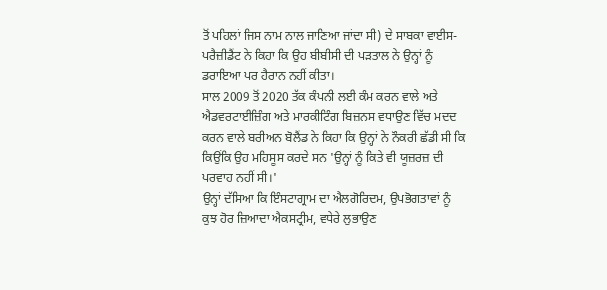ਤੋਂ ਪਹਿਲਾਂ ਜਿਸ ਨਾਮ ਨਾਲ ਜਾਣਿਆ ਜਾਂਦਾ ਸੀ) ਦੇ ਸਾਬਕਾ ਵਾਈਸ-ਪਰੈਜ਼ੀਡੈਂਟ ਨੇ ਕਿਹਾ ਕਿ ਉਹ ਬੀਬੀਸੀ ਦੀ ਪੜਤਾਲ ਨੇ ਉਨ੍ਹਾਂ ਨੂੰ ਡਰਾਇਆ ਪਰ ਹੈਰਾਨ ਨਹੀਂ ਕੀਤਾ।
ਸਾਲ 2009 ਤੋਂ 2020 ਤੱਕ ਕੰਪਨੀ ਲਈ ਕੰਮ ਕਰਨ ਵਾਲੇ ਅਤੇ ਐਡਵਰਟਾਈਜ਼ਿੰਗ ਅਤੇ ਮਾਰਕੀਟਿੰਗ ਬਿਜ਼ਨਸ ਵਧਾਉਣ ਵਿੱਚ ਮਦਦ ਕਰਨ ਵਾਲੇ ਬਰੀਅਨ ਬੋਲੈਂਡ ਨੇ ਕਿਹਾ ਕਿ ਉਨ੍ਹਾਂ ਨੇ ਨੌਕਰੀ ਛੱਡੀ ਸੀ ਕਿ ਕਿਉਂਕਿ ਉਹ ਮਹਿਸੂਸ ਕਰਦੇ ਸਨ 'ਉਨ੍ਹਾਂ ਨੂੰ ਕਿਤੇ ਵੀ ਯੂਜ਼ਰਜ਼ ਦੀ ਪਰਵਾਹ ਨਹੀਂ ਸੀ।'
ਉਨ੍ਹਾਂ ਦੱਸਿਆ ਕਿ ਇੰਸਟਾਗ੍ਰਾਮ ਦਾ ਐਲਗੋਰਿਦਮ, ਉਪਭੋਗਤਾਵਾਂ ਨੂੰ ਕੁਝ ਹੋਰ ਜ਼ਿਆਦਾ ਐਕਸਟ੍ਰੀਮ, ਵਧੇਰੇ ਲੁਭਾਉਣ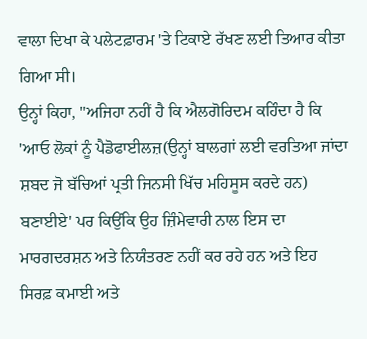ਵਾਲਾ ਦਿਖਾ ਕੇ ਪਲੇਟਫ਼ਾਰਮ 'ਤੇ ਟਿਕਾਏ ਰੱਖਣ ਲਈ ਤਿਆਰ ਕੀਤਾ ਗਿਆ ਸੀ।
ਉਨ੍ਹਾਂ ਕਿਹਾ, "ਅਜਿਹਾ ਨਹੀਂ ਹੈ ਕਿ ਐਲਗੋਰਿਦਮ ਕਹਿੰਦਾ ਹੈ ਕਿ 'ਆਓ ਲੋਕਾਂ ਨੂੰ ਪੈਡੋਫਾਈਲਜ਼(ਉਨ੍ਹਾਂ ਬਾਲਗਾਂ ਲਈ ਵਰਤਿਆ ਜਾਂਦਾ ਸ਼ਬਦ ਜੋ ਬੱਚਿਆਂ ਪ੍ਰਤੀ ਜਿਨਸੀ ਖਿੱਚ ਮਹਿਸੂਸ ਕਰਦੇ ਹਨ) ਬਣਾਈਏ' ਪਰ ਕਿਉਂਕਿ ਉਹ ਜ਼ਿੰਮੇਵਾਰੀ ਨਾਲ ਇਸ ਦਾ ਮਾਰਗਦਰਸ਼ਨ ਅਤੇ ਨਿਯੰਤਰਣ ਨਹੀਂ ਕਰ ਰਹੇ ਹਨ ਅਤੇ ਇਹ ਸਿਰਫ਼ ਕਮਾਈ ਅਤੇ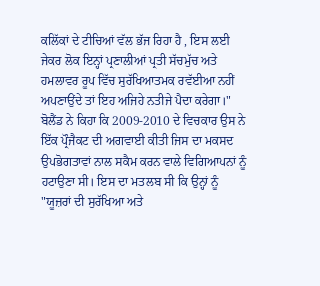ਕਲਿੱਕਾਂ ਦੇ ਟੀਚਿਆਂ ਵੱਲ ਭੱਜ ਰਿਹਾ ਹੈ , ਇਸ ਲਈ ਜੇਕਰ ਲੋਕ ਇਨ੍ਹਾਂ ਪ੍ਰਣਾਲੀਆਂ ਪ੍ਰਤੀ ਸੱਚਮੁੱਚ ਅਤੇ ਹਮਲਾਵਰ ਰੂਪ ਵਿੱਚ ਸੁਰੱਖਿਆਤਮਕ ਰਵੱਈਆ ਨਹੀਂ ਅਪਣਾਉਂਦੇ ਤਾਂ ਇਹ ਅਜਿਹੇ ਨਤੀਜੇ ਪੈਦਾ ਕਰੇਗਾ।"
ਬੋਲੈਂਡ ਨੇ ਕਿਹਾ ਕਿ 2009-2010 ਦੇ ਵਿਚਕਾਰ ਉਸ ਨੇ ਇੱਕ ਪ੍ਰੌਜੈਕਟ ਦੀ ਅਗਵਾਈ ਕੀਤੀ ਜਿਸ ਦਾ ਮਕਸਦ ਉਪਭੋਗਤਾਵਾਂ ਨਾਲ ਸਕੈਮ ਕਰਨ ਵਾਲੇ ਵਿਗਿਆਪਨਾਂ ਨੂੰ ਹਟਾਉਣਾ ਸੀ। ਇਸ ਦਾ ਮਤਲਬ ਸੀ ਕਿ ਉਨ੍ਹਾਂ ਨੂੰ "ਯੂਜ਼ਰਾਂ ਦੀ ਸੁਰੱਖਿਆ ਅਤੇ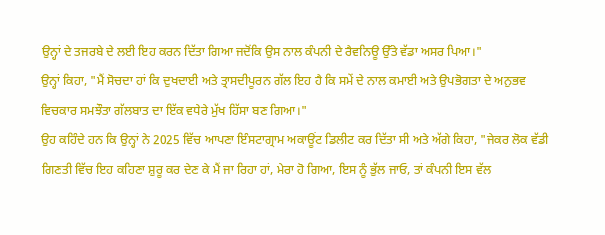ਉਨ੍ਹਾਂ ਦੇ ਤਜਰਬੇ ਦੇ ਲਈ ਇਹ ਕਰਨ ਦਿੱਤਾ ਗਿਆ ਜਦੋਂਕਿ ਉਸ ਨਾਲ ਕੰਪਨੀ ਦੇ ਰੈਵਨਿਊ ਉੱਤੇ ਵੱਡਾ ਅਸਰ ਪਿਆ।"
ਉਨ੍ਹਾਂ ਕਿਹਾ, "ਮੈਂ ਸੋਚਦਾ ਹਾਂ ਕਿ ਦੁਖਦਾਈ ਅਤੇ ਤ੍ਰਾਸਦੀਪੂਰਨ ਗੱਲ ਇਹ ਹੈ ਕਿ ਸਮੇਂ ਦੇ ਨਾਲ ਕਮਾਈ ਅਤੇ ਉਪਭੋਗਤਾ ਦੇ ਅਨੁਭਵ ਵਿਚਕਾਰ ਸਮਝੌਤਾ ਗੱਲਬਾਤ ਦਾ ਇੱਕ ਵਧੇਰੇ ਮੁੱਖ ਹਿੱਸਾ ਬਣ ਗਿਆ।"
ਉਹ ਕਹਿੰਦੇ ਹਨ ਕਿ ਉਨ੍ਹਾਂ ਨੇ 2025 ਵਿੱਚ ਆਪਣਾ ਇੰਸਟਾਗ੍ਰਾਮ ਅਕਾਊਂਟ ਡਿਲੀਟ ਕਰ ਦਿੱਤਾ ਸੀ ਅਤੇ ਅੱਗੇ ਕਿਹਾ, "ਜੇਕਰ ਲੋਕ ਵੱਡੀ ਗਿਣਤੀ ਵਿੱਚ ਇਹ ਕਹਿਣਾ ਸ਼ੁਰੂ ਕਰ ਦੇਣ ਕੇ ਮੈਂ ਜਾ ਰਿਹਾ ਹਾਂ, ਮੇਰਾ ਹੋ ਗਿਆ, ਇਸ ਨੂੰ ਭੁੱਲ ਜਾਓ, ਤਾਂ ਕੰਪਨੀ ਇਸ ਵੱਲ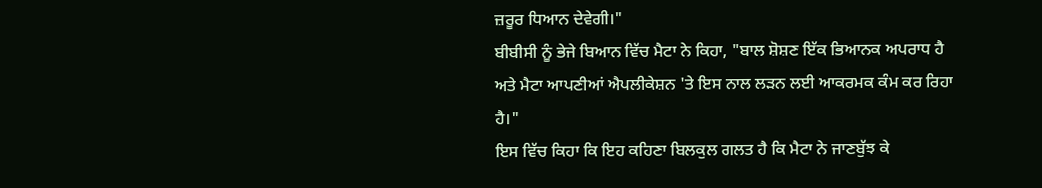ਜ਼ਰੂਰ ਧਿਆਨ ਦੇਵੇਗੀ।"
ਬੀਬੀਸੀ ਨੂੰ ਭੇਜੇ ਬਿਆਨ ਵਿੱਚ ਮੈਟਾ ਨੇ ਕਿਹਾ, "ਬਾਲ ਸ਼ੋਸ਼ਣ ਇੱਕ ਭਿਆਨਕ ਅਪਰਾਧ ਹੈ ਅਤੇ ਮੈਟਾ ਆਪਣੀਆਂ ਐਪਲੀਕੇਸ਼ਨ 'ਤੇ ਇਸ ਨਾਲ ਲੜਨ ਲਈ ਆਕਰਮਕ ਕੰਮ ਕਰ ਰਿਹਾ ਹੈ।"
ਇਸ ਵਿੱਚ ਕਿਹਾ ਕਿ ਇਹ ਕਹਿਣਾ ਬਿਲਕੁਲ ਗਲਤ ਹੈ ਕਿ ਮੈਟਾ ਨੇ ਜਾਣਬੁੱਝ ਕੇ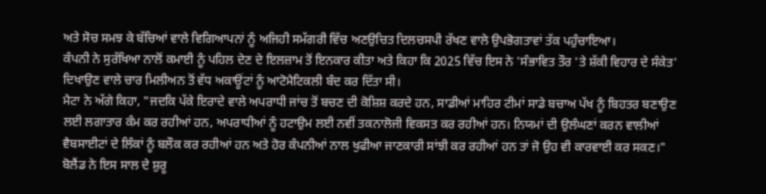ਅਤੇ ਸੋਚ ਸਮਝ ਕੇ ਬੱਚਿਆਂ ਵਾਲੇ ਵਿਗਿਆਪਨਾਂ ਨੂੰ ਅਜਿਹੀ ਸਮੱਗਰੀ ਵਿੱਚ ਅਣਉਚਿਤ ਦਿਲਚਸਪੀ ਰੱਖਣ ਵਾਲੇ ਉਪਭੋਗਤਾਵਾਂ ਤੱਕ ਪਹੁੰਚਾਇਆ।
ਕੰਪਨੀ ਨੇ ਸੁਰੱਖਿਆ ਨਾਲੋਂ ਕਮਾਈ ਨੂੰ ਪਹਿਲ ਦੇਣ ਦੇ ਇਲਜ਼ਾਮ ਤੋਂ ਇਨਕਾਰ ਕੀਤਾ ਅਤੇ ਕਿਹਾ ਕਿ 2025 ਵਿੱਚ ਇਸ ਨੇ 'ਸੰਭਾਵਿਤ ਤੌਰ 'ਤੇ ਸ਼ੱਕੀ ਵਿਹਾਰ ਦੇ ਸੰਕੇਤ' ਦਿਖਾਉਣ ਵਾਲੇ ਚਾਰ ਮਿਲੀਅਨ ਤੋਂ ਵੱਧ ਅਕਾਊਂਟਾਂ ਨੂੰ ਆਟੋਮੈਟਿਕਲੀ ਬੰਦ ਕਰ ਦਿੱਤਾ ਸੀ।
ਮੈਟਾ ਨੇ ਅੱਗੇ ਕਿਹਾ, "ਜਦਕਿ ਪੱਕੇ ਇਰਾਦੇ ਵਾਲੇ ਅਪਰਾਧੀ ਜਾਂਚ ਤੋਂ ਬਚਣ ਦੀ ਕੋਸ਼ਿਸ਼ ਕਰਦੇ ਹਨ, ਸਾਡੀਆਂ ਮਾਹਿਰ ਟੀਮਾਂ ਸਾਡੇ ਬਚਾਅ ਪੱਖ ਨੂੰ ਬਿਹਤਰ ਬਣਾਉਣ ਲਈ ਲਗਾਤਾਰ ਕੰਮ ਕਰ ਰਹੀਆਂ ਹਨ, ਅਪਰਾਧੀਆਂ ਨੂੰ ਹਟਾਉਮ ਲਈ ਨਵੀਂ ਤਕਨਾਲੋਜੀ ਵਿਕਸਤ ਕਰ ਰਹੀਆਂ ਹਨ। ਨਿਯਮਾਂ ਦੀ ਉਲੰਘਣਾਂ ਕਰਨ ਵਾਲੀਆਂ ਵੈਬਸਾਈਟਾਂ ਦੇ ਲਿੰਕਾਂ ਨੂੰ ਬਲੌਕ ਕਰ ਰਹੀਆਂ ਹਨ ਅਤੇ ਹੋਰ ਕੰਪਨੀਆਂ ਨਾਲ ਖੁਫੀਆ ਜਾਣਕਾਰੀ ਸਾਂਝੀ ਕਰ ਰਹੀਆਂ ਹਨ ਤਾਂ ਜੋ ਉਹ ਵੀ ਕਾਰਵਾਈ ਕਰ ਸਕਣ।"
ਬੋਲੈਂਡ ਨੇ ਇਸ ਸਾਲ ਦੇ ਸ਼ੁਰੂ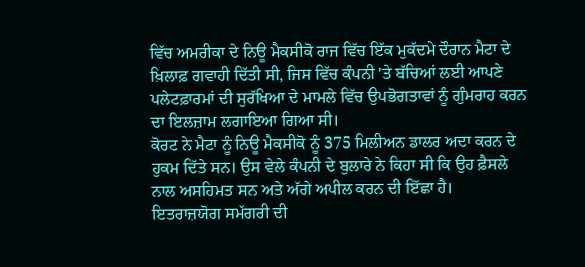ਵਿੱਚ ਅਮਰੀਕਾ ਦੇ ਨਿਊ ਮੈਕਸੀਕੋ ਰਾਜ ਵਿੱਚ ਇੱਕ ਮੁਕੱਦਮੇ ਦੌਰਾਨ ਮੈਟਾ ਦੇ ਖ਼ਿਲਾਫ਼ ਗਵਾਹੀ ਦਿੱਤੀ ਸੀ, ਜਿਸ ਵਿੱਚ ਕੰਪਨੀ 'ਤੇ ਬੱਚਿਆਂ ਲਈ ਆਪਣੇ ਪਲੇਟਫ਼ਾਰਮਾਂ ਦੀ ਸੁਰੱਖਿਆ ਦੇ ਮਾਮਲੇ ਵਿੱਚ ਉਪਭੋਗਤਾਵਾਂ ਨੂੰ ਗੁੰਮਰਾਹ ਕਰਨ ਦਾ ਇਲਜ਼ਾਮ ਲਗਾਇਆ ਗਿਆ ਸੀ।
ਕੋਰਟ ਨੇ ਮੈਟਾ ਨੂੰ ਨਿਊ ਮੈਕਸੀਕੋ ਨੂੰ 375 ਮਿਲੀਅਨ ਡਾਲਰ ਅਦਾ ਕਰਨ ਦੇ ਹੁਕਮ ਦਿੱਤੇ ਸਨ। ਉਸ ਵੇਲੇ ਕੰਪਨੀ ਦੇ ਬੁਲਾਰੇ ਨੇ ਕਿਹਾ ਸੀ ਕਿ ਉਹ ਫ਼ੈਸਲੇ ਨਾਲ ਅਸਹਿਮਤ ਸਨ ਅਤੇ ਅੱਗੇ ਅਪੀਲ ਕਰਨ ਦੀ ਇੱਛਾ ਹੈ।
ਇਤਰਾਜ਼ਯੋਗ ਸਮੱਗਰੀ ਦੀ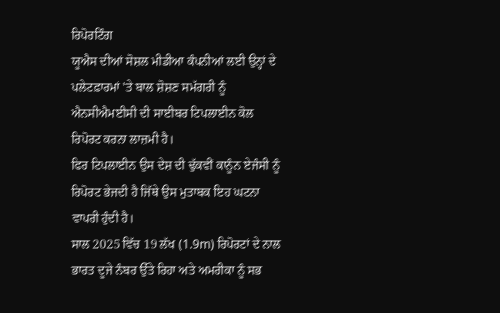ਰਿਪੋਰਟਿੰਗ
ਯੂਐਸ ਦੀਆਂ ਸੋਸ਼ਲ ਮੀਡੀਆ ਕੰਪਨੀਆਂ ਲਈ ਉਨ੍ਹਾਂ ਦੇ ਪਲੇਟਫ਼ਾਰਮਾਂ 'ਤੇ ਬਾਲ ਸ਼ੋਸ਼ਣ ਸਮੱਗਰੀ ਨੂੰ ਐਨਸੀਐਮਈਸੀ ਦੀ ਸਾਈਬਰ ਟਿਪਲਾਈਨ ਕੋਲ ਰਿਪੋਰਟ ਕਰਨਾ ਲਾਜ਼ਮੀ ਹੈ।
ਫਿਰ ਟਿਪਲਾਈਨ ਉਸ ਦੇਸ਼ ਦੀ ਢੁੱਕਵੀਂ ਕਾਨੂੰਨ ਏਜੰਸੀ ਨੂੰ ਰਿਪੋਰਟ ਭੇਜਦੀ ਹੈ ਜਿੱਥੇ ਉਸ ਮੁਤਾਬਕ ਇਹ ਘਟਨਾ ਵਾਪਰੀ ਹੁੰਦੀ ਹੈ।
ਸਾਲ 2025 ਵਿੱਚ 19 ਲੱਖ (1.9m) ਰਿਪੋਰਟਾਂ ਦੇ ਨਾਲ ਭਾਰਤ ਦੂਜੇ ਨੰਬਰ ਉੱਤੇ ਰਿਹਾ ਅਤੇ ਅਮਰੀਕਾ ਨੂੰ ਸਭ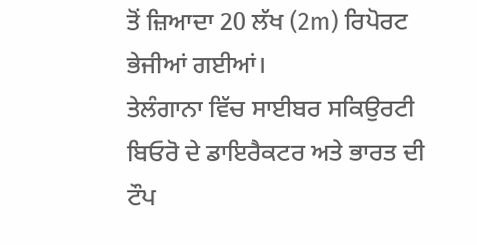ਤੋਂ ਜ਼ਿਆਦਾ 20 ਲੱਖ (2m) ਰਿਪੋਰਟ ਭੇਜੀਆਂ ਗਈਆਂ।
ਤੇਲੰਗਾਨਾ ਵਿੱਚ ਸਾਈਬਰ ਸਕਿਉਰਟੀ ਬਿਓਰੋ ਦੇ ਡਾਇਰੈਕਟਰ ਅਤੇ ਭਾਰਤ ਦੀ ਟੌਪ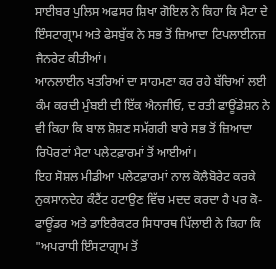ਸਾਈਬਰ ਪੁਲਿਸ ਅਫਸਰ ਸ਼ਿਖਾ ਗੋਇਲ ਨੇ ਕਿਹਾ ਕਿ ਮੈਟਾ ਦੇ ਇੰਸਟਾਗ੍ਰਾਮ ਅਤੇ ਫੇਸਬੁੱਕ ਨੇ ਸਭ ਤੋਂ ਜ਼ਿਆਦਾ ਟਿਪਲਾਈਨਜ਼ ਜੈਨਰੇਟ ਕੀਤੀਆਂ।
ਆਨਲਾਈਨ ਖਤਰਿਆਂ ਦਾ ਸਾਹਮਣਾ ਕਰ ਰਹੇ ਬੱਚਿਆਂ ਲਈ ਕੰਮ ਕਰਦੀ ਮੁੰਬਈ ਦੀ ਇੱਕ ਐਨਜੀਓ, ਦ ਰਤੀ ਫਾਊਂਡੇਸ਼ਨ ਨੇ ਵੀ ਕਿਹਾ ਕਿ ਬਾਲ ਸ਼ੋਸ਼ਣ ਸਮੱਗਰੀ ਬਾਰੇ ਸਭ ਤੋਂ ਜ਼ਿਆਦਾ ਰਿਪੋਰਟਾਂ ਮੈਟਾ ਪਲੇਟਫ਼ਾਰਮਾਂ ਤੋਂ ਆਈਆਂ।
ਇਹ ਸੋਸ਼ਲ ਮੀਡੀਆ ਪਲੇਟਫ਼ਾਰਮਾਂ ਨਾਲ ਕੋਲੈਬੋਰੇਟ ਕਰਕੇ ਨੁਕਸਾਨਦੇਹ ਕੰਟੈਂਟ ਹਟਾਉਣ ਵਿੱਚ ਮਦਦ ਕਰਦਾ ਹੈ ਪਰ ਕੋ-ਫਾਊਂਡਰ ਅਤੇ ਡਾਇਰੈਕਟਰ ਸਿਧਾਰਥ ਪਿੱਲਾਈ ਨੇ ਕਿਹਾ ਕਿ "ਅਪਰਾਧੀ ਇੰਸਟਾਗ੍ਰਾਮ ਤੋਂ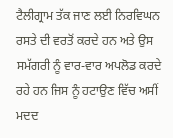ਟੈਲੀਗ੍ਰਾਮ ਤੱਕ ਜਾਣ ਲਈ ਨਿਰਵਿਘਨ ਰਸਤੇ ਦੀ ਵਰਤੋਂ ਕਰਦੇ ਹਨ ਅਤੇ ਉਸ ਸਮੱਗਰੀ ਨੂੰ ਵਾਰ-ਵਾਰ ਅਪਲੋਡ ਕਰਦੇ ਰਹੇ ਹਨ ਜਿਸ ਨੂੰ ਹਟਾਉਣ ਵਿੱਚ ਅਸੀਂ ਮਦਦ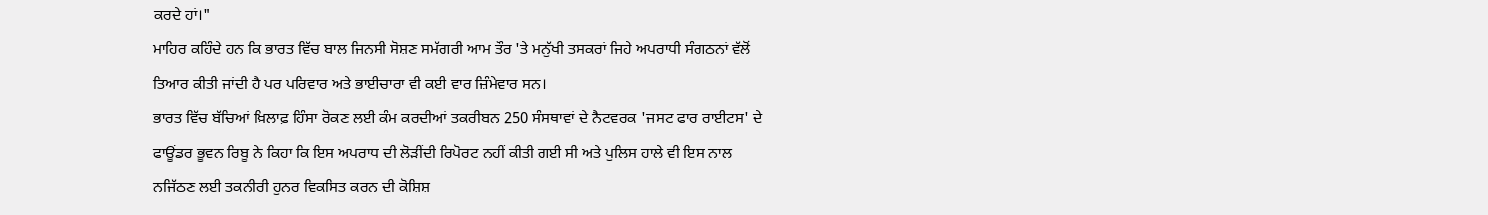ਕਰਦੇ ਹਾਂ।"
ਮਾਹਿਰ ਕਹਿੰਦੇ ਹਨ ਕਿ ਭਾਰਤ ਵਿੱਚ ਬਾਲ ਜਿਨਸੀ ਸੋਸ਼ਣ ਸਮੱਗਰੀ ਆਮ ਤੌਰ 'ਤੇ ਮਨੁੱਖੀ ਤਸਕਰਾਂ ਜਿਹੇ ਅਪਰਾਧੀ ਸੰਗਠਨਾਂ ਵੱਲੋਂ ਤਿਆਰ ਕੀਤੀ ਜਾਂਦੀ ਹੈ ਪਰ ਪਰਿਵਾਰ ਅਤੇ ਭਾਈਚਾਰਾ ਵੀ ਕਈ ਵਾਰ ਜ਼ਿੰਮੇਵਾਰ ਸਨ।
ਭਾਰਤ ਵਿੱਚ ਬੱਚਿਆਂ ਖ਼ਿਲਾਫ਼ ਹਿੰਸਾ ਰੋਕਣ ਲਈ ਕੰਮ ਕਰਦੀਆਂ ਤਕਰੀਬਨ 250 ਸੰਸਥਾਵਾਂ ਦੇ ਨੈਟਵਰਕ 'ਜਸਟ ਫਾਰ ਰਾਈਟਸ' ਦੇ ਫਾਊਂਡਰ ਭੂਵਨ ਰਿਬੂ ਨੇ ਕਿਹਾ ਕਿ ਇਸ ਅਪਰਾਧ ਦੀ ਲੋੜੀਂਦੀ ਰਿਪੋਰਟ ਨਹੀਂ ਕੀਤੀ ਗਈ ਸੀ ਅਤੇ ਪੁਲਿਸ ਹਾਲੇ ਵੀ ਇਸ ਨਾਲ ਨਜਿੱਠਣ ਲਈ ਤਕਨੀਰੀ ਹੁਨਰ ਵਿਕਸਿਤ ਕਰਨ ਦੀ ਕੋਸ਼ਿਸ਼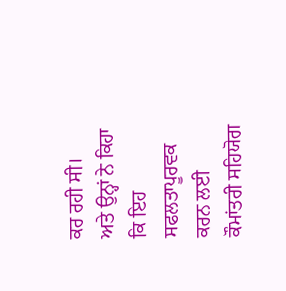ਕਰ ਰਹੀ ਸੀ।
ਅਤੇ ਉਨ੍ਹਾਂ ਨੇ ਕਿਹਾ ਕਿ ਇਹ ਸਫਲਤਾਪੂਰਵਕ ਕਰਨ ਲਈ ਕੌਮਾਂਤਰੀ ਸਹਿਯੋਗ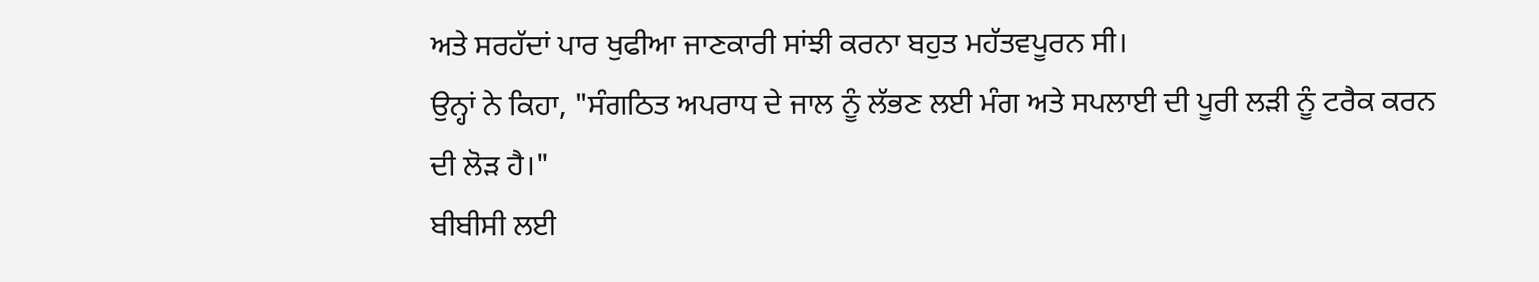ਅਤੇ ਸਰਹੱਦਾਂ ਪਾਰ ਖੁਫੀਆ ਜਾਣਕਾਰੀ ਸਾਂਝੀ ਕਰਨਾ ਬਹੁਤ ਮਹੱਤਵਪੂਰਨ ਸੀ।
ਉਨ੍ਹਾਂ ਨੇ ਕਿਹਾ, "ਸੰਗਠਿਤ ਅਪਰਾਧ ਦੇ ਜਾਲ ਨੂੰ ਲੱਭਣ ਲਈ ਮੰਗ ਅਤੇ ਸਪਲਾਈ ਦੀ ਪੂਰੀ ਲੜੀ ਨੂੰ ਟਰੈਕ ਕਰਨ ਦੀ ਲੋੜ ਹੈ।"
ਬੀਬੀਸੀ ਲਈ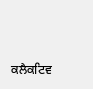ਕਲੈਕਟਿਵ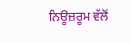ਨਿਊਜ਼ਰੂਮ ਵੱਲੋਂ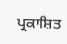ਪ੍ਰਕਾਸ਼ਿਤ